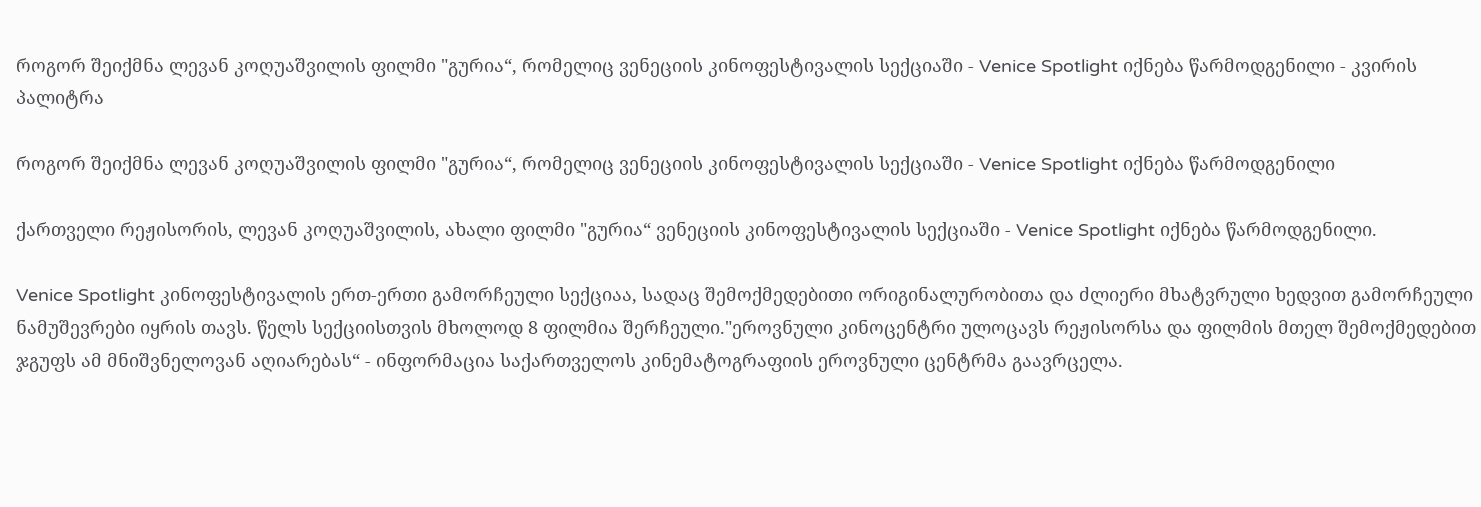როგორ შეიქმნა ლევან კოღუაშვილის ფილმი "გურია“, რომელიც ვენეციის კინოფესტივალის სექციაში - Venice Spotlight იქნება წარმოდგენილი - კვირის პალიტრა

როგორ შეიქმნა ლევან კოღუაშვილის ფილმი "გურია“, რომელიც ვენეციის კინოფესტივალის სექციაში - Venice Spotlight იქნება წარმოდგენილი

ქართველი რეჟისორის, ლევან კოღუაშვილის, ახალი ფილმი "გურია“ ვენეციის კინოფესტივალის სექციაში - Venice Spotlight იქნება წარმოდგენილი.

Venice Spotlight კინოფესტივალის ერთ-ერთი გამორჩეული სექციაა, სადაც შემოქმედებითი ორიგინალურობითა და ძლიერი მხატვრული ხედვით გამორჩეული ნამუშევრები იყრის თავს. წელს სექციისთვის მხოლოდ 8 ფილმია შერჩეული."ეროვნული კინოცენტრი ულოცავს რეჟისორსა და ფილმის მთელ შემოქმედებით ჯგუფს ამ მნიშვნელოვან აღიარებას“ - ინფორმაცია საქართველოს კინემატოგრაფიის ეროვნული ცენტრმა გაავრცელა.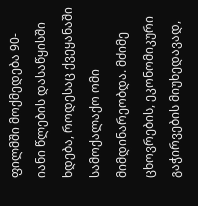ფილმში მოქმედება 90-იანი წლების დასაწყისში ხდება, როდესაც ქვეყანაში სამოქალაქო ომი მიმდინარეობდა. მძიმე ცხოვრების, ეკონომიკური გაჭირვების მიუხედავად,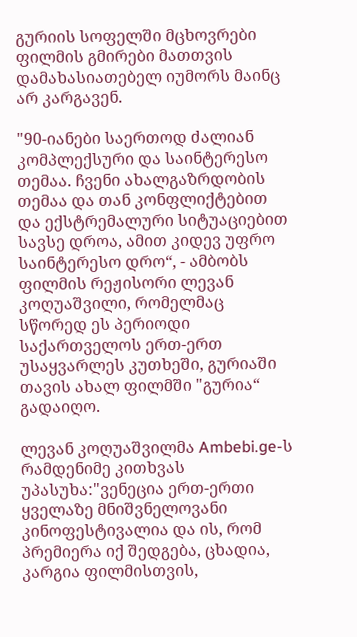გურიის სოფელში მცხოვრები ფილმის გმირები მათთვის დამახასიათებელ იუმორს მაინც არ კარგავენ.

"90-იანები საერთოდ ძალიან კომპლექსური და საინტერესო თემაა. ჩვენი ახალგაზრდობის თემაა და თან კონფლიქტებით და ექსტრემალური სიტუაციებით სავსე დროა, ამით კიდევ უფრო საინტერესო დრო“, - ამბობს ფილმის რეჟისორი ლევან კოღუაშვილი, რომელმაც სწორედ ეს პერიოდი საქართველოს ერთ-ერთ უსაყვარლეს კუთხეში, გურიაში თავის ახალ ფილმში "გურია“ გადაიღო.

ლევან კოღუაშვილმა Ambebi.ge-ს რამდენიმე კითხვას უპასუხა:"ვენეცია ერთ-ერთი ყველაზე მნიშვნელოვანი კინოფესტივალია და ის, რომ პრემიერა იქ შედგება, ცხადია, კარგია ფილმისთვის,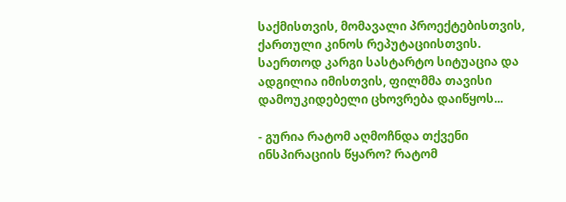საქმისთვის, მომავალი პროექტებისთვის, ქართული კინოს რეპუტაციისთვის. საერთოდ კარგი სასტარტო სიტუაცია და ადგილია იმისთვის, ფილმმა თავისი დამოუკიდებელი ცხოვრება დაიწყოს...

- გურია რატომ აღმოჩნდა თქვენი ინსპირაციის წყარო? რატომ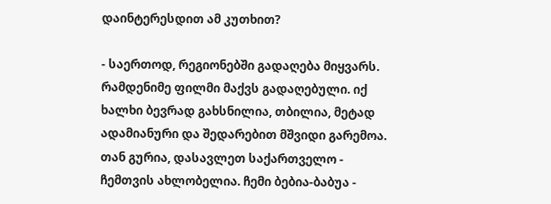დაინტერესდით ამ კუთხით?

- საერთოდ, რეგიონებში გადაღება მიყვარს. რამდენიმე ფილმი მაქვს გადაღებული. იქ ხალხი ბევრად გახსნილია, თბილია, მეტად ადამიანური და შედარებით მშვიდი გარემოა. თან გურია, დასავლეთ საქართველო - ჩემთვის ახლობელია. ჩემი ბებია-ბაბუა -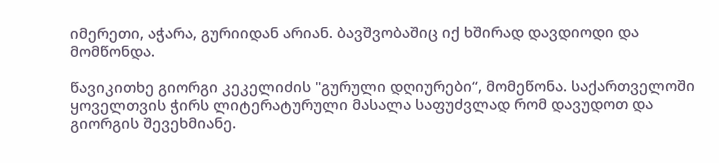იმერეთი, აჭარა, გურიიდან არიან. ბავშვობაშიც იქ ხშირად დავდიოდი და მომწონდა.

წავიკითხე გიორგი კეკელიძის "გურული დღიურები“, მომეწონა. საქართველოში ყოველთვის ჭირს ლიტერატურული მასალა საფუძვლად რომ დავუდოთ და გიორგის შევეხმიანე.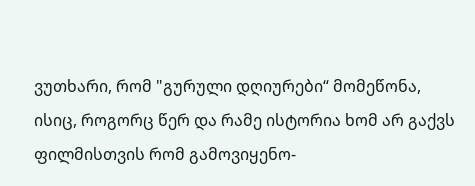ვუთხარი, რომ "გურული დღიურები“ მომეწონა, ისიც, როგორც წერ და რამე ისტორია ხომ არ გაქვს ფილმისთვის რომ გამოვიყენო-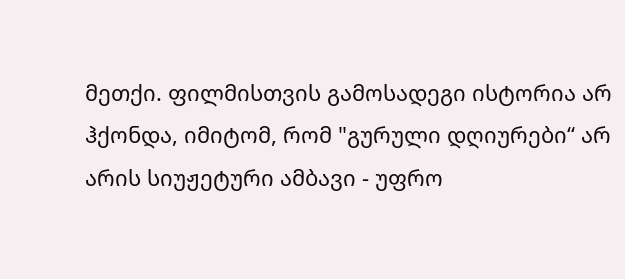მეთქი. ფილმისთვის გამოსადეგი ისტორია არ ჰქონდა, იმიტომ, რომ "გურული დღიურები“ არ არის სიუჟეტური ამბავი - უფრო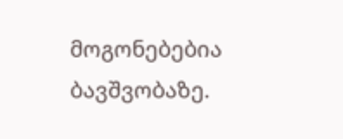მოგონებებია ბავშვობაზე.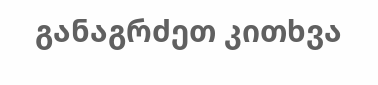განაგრძეთ კითხვა